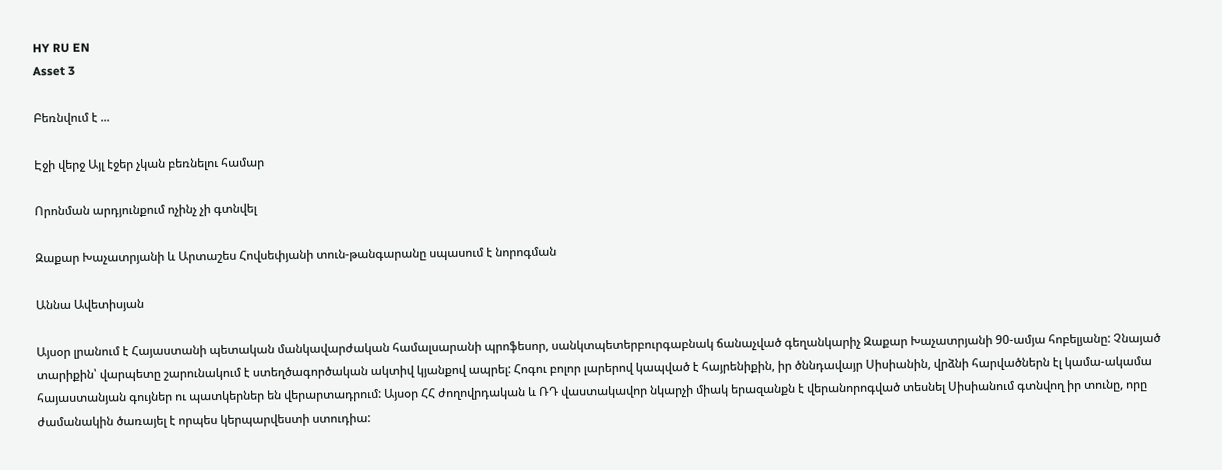HY RU EN
Asset 3

Բեռնվում է ...

Էջի վերջ Այլ էջեր չկան բեռնելու համար

Որոնման արդյունքում ոչինչ չի գտնվել

Զաքար Խաչատրյանի և Արտաշես Հովսեփյանի տուն-թանգարանը սպասում է նորոգման

Աննա Ավետիսյան

Այսօր լրանում է Հայաստանի պետական մանկավարժական համալսարանի պրոֆեսոր, սանկտպետերբուրգաբնակ ճանաչված գեղանկարիչ Զաքար Խաչատրյանի 90-ամյա հոբելյանը: Չնայած տարիքին՝ վարպետը շարունակում է ստեղծագործական ակտիվ կյանքով ապրել: Հոգու բոլոր լարերով կապված է հայրենիքին, իր ծննդավայր Սիսիանին, վրձնի հարվածներն էլ կամա-ակամա հայաստանյան գույներ ու պատկերներ են վերարտադրում: Այսօր ՀՀ ժողովրդական և ՌԴ վաստակավոր նկարչի միակ երազանքն է վերանորոգված տեսնել Սիսիանում գտնվող իր տունը, որը ժամանակին ծառայել է որպես կերպարվեստի ստուդիա: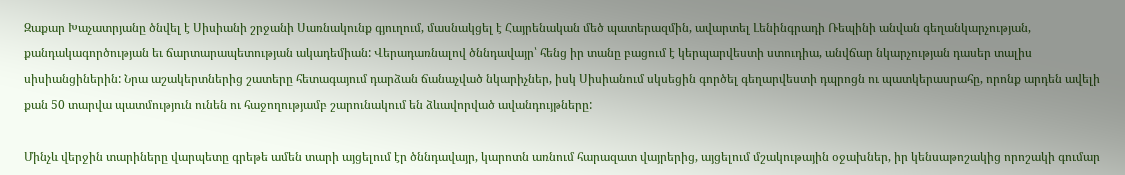Զաքար Խաչատրյանը ծնվել է Սիսիանի շրջանի Սառնակունք գյուղում, մասնակցել է Հայրենական մեծ պատերազմին, ավարտել Լենինգրադի Ռեպինի անվան գեղանկարչության, քանդակագործության եւ ճարտարապետության ակադեմիան: Վերադառնալով ծննդավայր՝ հենց իր տանը բացում է կերպարվեստի ստուդիա, անվճար նկարչության դասեր տալիս սիսիանցիներին: Նրա աշակերտներից շատերը հետագայում դարձան ճանաչված նկարիչներ, իսկ Սիսիանում սկսեցին գործել գեղարվեստի դպրոցն ու պատկերասրահը, որոնք արդեն ավելի քան 50 տարվա պատմություն ունեն ու հաջողությամբ շարունակում են ձևավորված ավանդույթները:

Մինչև վերջին տարիները վարպետը գրեթե ամեն տարի այցելում էր ծննդավայր, կարոտն առնում հարազատ վայրերից, այցելում մշակութային օջախներ, իր կենսաթոշակից որոշակի գումար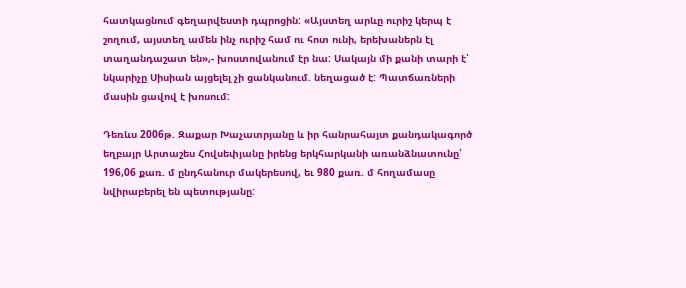հատկացնում գեղարվեստի դպրոցին: «Այստեղ արևը ուրիշ կերպ է շողում, այստեղ ամեն ինչ ուրիշ համ ու հոտ ունի, երեխաներն էլ տաղանդաշատ են»,- խոստովանում էր նա: Սակայն մի քանի տարի է՝ նկարիչը Սիսիան այցելել չի ցանկանում. նեղացած է: Պատճառների մասին ցավով է խոսում:

Դեռևս 2006թ. Զաքար Խաչատրյանը և իր հանրահայտ քանդակագործ եղբայր Արտաշես Հովսեփյանը իրենց երկհարկանի առանձնատունը՝ 196,06 քառ. մ ընդհանուր մակերեսով, եւ 980 քառ. մ հողամասը նվիրաբերել են պետությանը: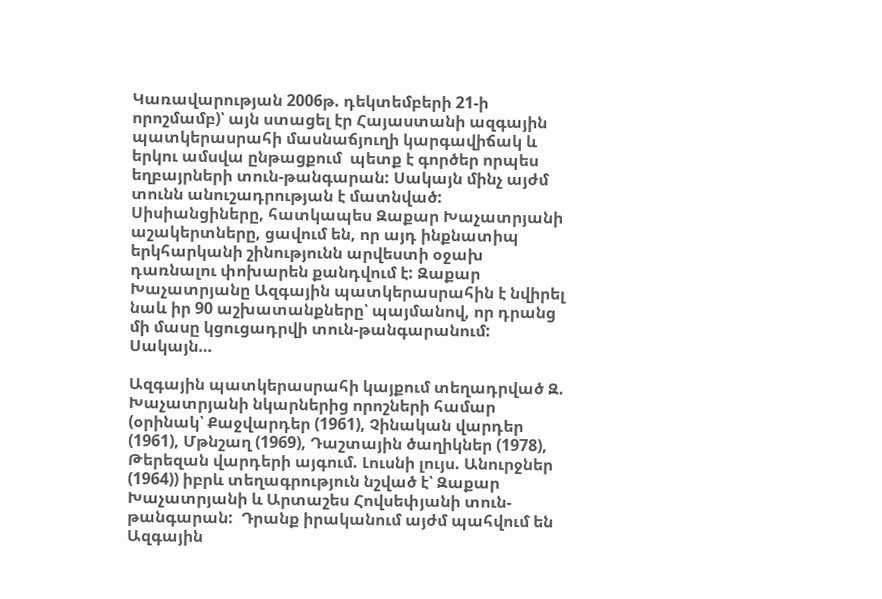Կառավարության 2006թ. դեկտեմբերի 21-ի որոշմամբ)՝ այն ստացել էր Հայաստանի ազգային պատկերասրահի մասնաճյուղի կարգավիճակ և երկու ամսվա ընթացքում  պետք է գործեր որպես եղբայրների տուն-թանգարան: Սակայն մինչ այժմ տունն անուշադրության է մատնված: Սիսիանցիները, հատկապես Զաքար Խաչատրյանի աշակերտները, ցավում են, որ այդ ինքնատիպ երկհարկանի շինությունն արվեստի օջախ դառնալու փոխարեն քանդվում է: Զաքար Խաչատրյանը Ազգային պատկերասրահին է նվիրել նաև իր 90 աշխատանքները՝ պայմանով, որ դրանց մի մասը կցուցադրվի տուն-թանգարանում:  Սակայն…

Ազգային պատկերասրահի կայքում տեղադրված Զ. Խաչատրյանի նկարներից որոշների համար (օրինակ՝ Քաջվարդեր (1961), Չինական վարդեր (1961), Մթնշաղ (1969), Դաշտային ծաղիկներ (1978), Թերեզան վարդերի այգում. Լուսնի լույս. Անուրջներ (1964)) իբրև տեղագրություն նշված է՝ Զաքար Խաչատրյանի և Արտաշես Հովսեփյանի տուն-թանգարան:  Դրանք իրականում այժմ պահվում են Ազգային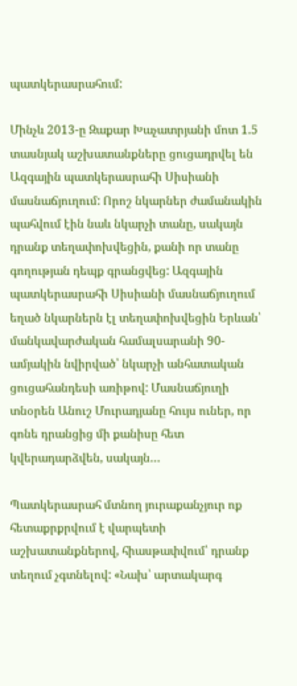պատկերասրահում:

Մինչև 2013-ը Զաքար Խաչատրյանի մոտ 1.5 տասնյակ աշխատանքները ցուցադրվել են Ազգային պատկերասրահի Սիսիանի մասնաճյուղում: Որոշ նկարներ ժամանակին պահվում էին նաև նկարչի տանը, սակայն դրանք տեղափոխվեցին, քանի որ տանը գողության դեպք գրանցվեց: Ազգային պատկերասրահի Սիսիանի մասնաճյուղում եղած նկարներն էլ տեղափոխվեցին Երևան՝ մանկավարժական համալսարանի 90-ամյակին նվիրված՝ նկարչի անհատական ցուցահանդեսի առիթով: Մասնաճյուղի տնօրեն Անուշ Մուրադյանը հույս ուներ, որ գոնե դրանցից մի քանիսը հետ կվերադարձվեն, սակայն…

Պատկերասրահ մտնող յուրաքանչյուր ոք հետաքրքրվում է վարպետի աշխատանքներով, հիասթափվում՝ դրանք տեղում չգտնելով: «Նախ՝ արտակարգ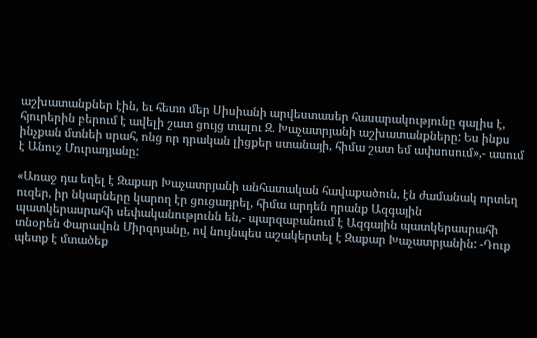աշխատանքներ էին, եւ հետո մեր Սիսիանի արվեստասեր հասարակությունը գալիս է, հյուրերին բերում է ավելի շատ ցույց տալու Զ. Խաչատրյանի աշխատանքները: Ես ինքս ինչքան մտնեի սրահ, ոնց որ դրական լիցքեր ստանայի, հիմա շատ եմ ափսոսում»,- ասում է Անուշ Մուրադյանը:

«Առաջ դա եղել է Զաքար Խաչատրյանի անհատական հավաքածուն, էն ժամանակ որտեղ ուզեր, իր նկարները կարող էր ցուցադրել, հիմա արդեն դրանք Ազգային պատկերասրահի սեփականությունն են,- պարզաբանում է Ազգային պատկերասրահի տնօրեն Փարավոն Միրզոյանը, ով նույնպես աշակերտել է Զաքար Խաչատրյանին: -Դուք պետք է մտածեք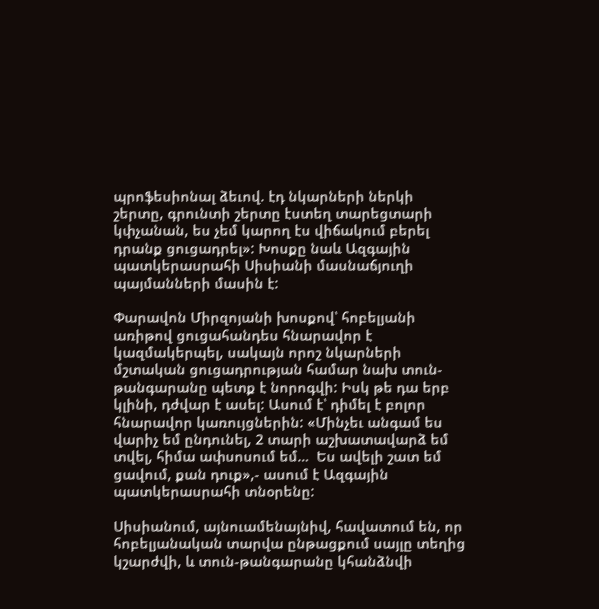պրոֆեսիոնալ ձեւով. էդ նկարների ներկի շերտը, գրունտի շերտը էստեղ տարեցտարի կփչանան, ես չեմ կարող էս վիճակում բերել դրանք ցուցադրել»: Խոսքը նաև Ազգային պատկերասրահի Սիսիանի մասնաճյուղի պայմանների մասին է:

Փարավոն Միրզոյանի խոսքով՝ հոբելյանի առիթով ցուցահանդես հնարավոր է կազմակերպել, սակայն որոշ նկարների մշտական ցուցադրության համար նախ տուն-թանգարանը պետք է նորոգվի: Իսկ թե դա երբ կլինի, դժվար է ասել: Ասում է՝ դիմել է բոլոր հնարավոր կառույցներին: «Մինչեւ անգամ ես վարիչ եմ ընդունել, 2 տարի աշխատավարձ եմ տվել, հիմա ափսոսում եմ…  Ես ավելի շատ եմ ցավում, քան դուք»,- ասում է Ազգային պատկերասրահի տնօրենը:

Սիսիանում, այնուամենայնիվ, հավատում են, որ հոբելյանական տարվա ընթացքում սայլը տեղից կշարժվի, և տուն-թանգարանը կհանձնվի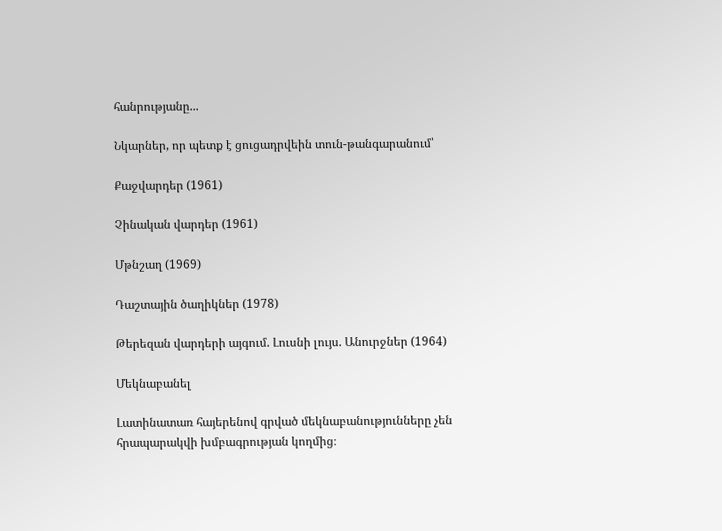հանրությանը...

Նկարներ, որ պետք է ցուցադրվեին տուն-թանգարանում՝

Քաջվարդեր (1961)

Չինական վարդեր (1961)

Մթնշաղ (1969)

Դաշտային ծաղիկներ (1978)

Թերեզան վարդերի այգում. Լուսնի լույս. Անուրջներ (1964)

Մեկնաբանել

Լատինատառ հայերենով գրված մեկնաբանությունները չեն հրապարակվի խմբագրության կողմից։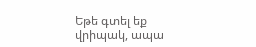Եթե գտել եք վրիպակ, ապա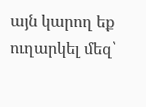այն կարող եք ուղարկել մեզ՝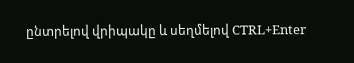ընտրելով վրիպակը և սեղմելով CTRL+Enter